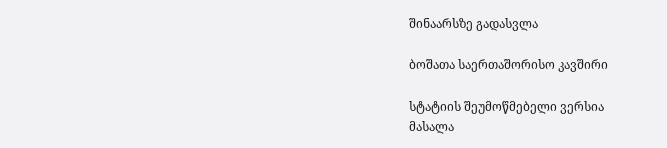შინაარსზე გადასვლა

ბოშათა საერთაშორისო კავშირი

სტატიის შეუმოწმებელი ვერსია
მასალა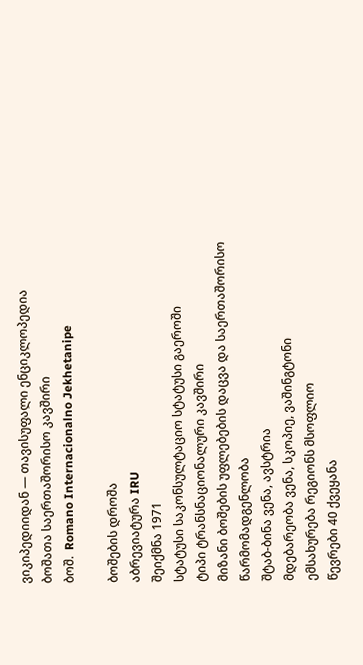ვიკიპედიიდან — თავისუფალი ენციკლოპედია
ბოშათა საერთაშორისო კავშირი
ბოშ.  Romano Internacionalno Jekhetanipe

ბოშების დროშა
აბრევიატურა IRU
შეიქმნა 1971
სტატუსი საკონსულტაციო სტატუსი გაეროში
ტიპი ტრანსნაციონალური კავშირი
მიზანი ბოშების უფლებების დაცვა და საერთაშორისო წარმომადგენლობა
შტაბ-ბინა ვენა, ავსტრია
მდებარეობა ვენა, სკოპიე, ვაშინგტონი
ემსახურება რეგიონს მსოფლიო
წევრები 40 ქვეყანა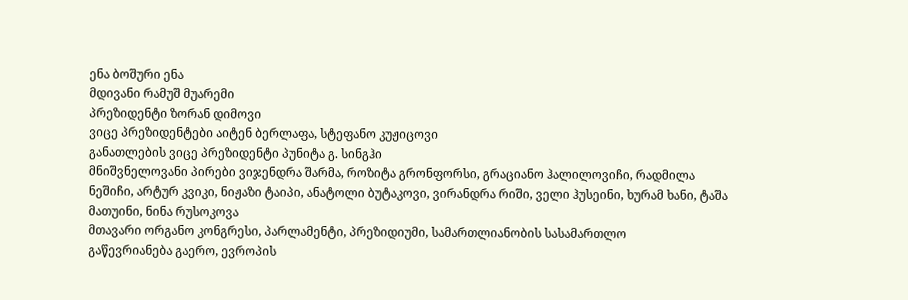ენა ბოშური ენა
მდივანი რამუშ მუარემი
პრეზიდენტი ზორან დიმოვი
ვიცე პრეზიდენტები აიტენ ბერლაფა, სტეფანო კუჟიცოვი
განათლების ვიცე პრეზიდენტი პუნიტა გ. სინგჰი
მნიშვნელოვანი პირები ვიჯენდრა შარმა, როზიტა გრონფორსი, გრაციანო ჰალილოვიჩი, რადმილა ნეშიჩი, არტურ კვიკი, ნიჟაზი ტაიპი, ანატოლი ბუტაკოვი, ვირანდრა რიში, ველი ჰუსეინი, ხურამ ხანი, ტაშა მათუინი, ნინა რუსოკოვა
მთავარი ორგანო კონგრესი, პარლამენტი, პრეზიდიუმი, სამართლიანობის სასამართლო
გაწევრიანება გაერო, ევროპის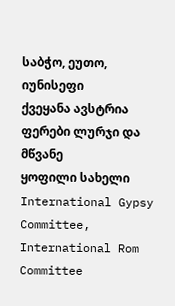საბჭო, ეუთო, იუნისეფი
ქვეყანა ავსტრია
ფერები ლურჯი და მწვანე
ყოფილი სახელი International Gypsy Committee, International Rom Committee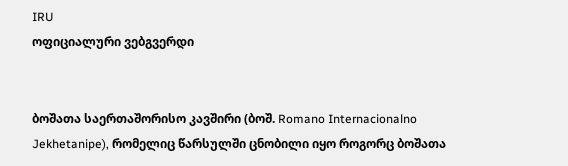IRU
ოფიციალური ვებგვერდი


ბოშათა საერთაშორისო კავშირი (ბოშ. Romano Internacionalno Jekhetanipe), რომელიც წარსულში ცნობილი იყო როგორც ბოშათა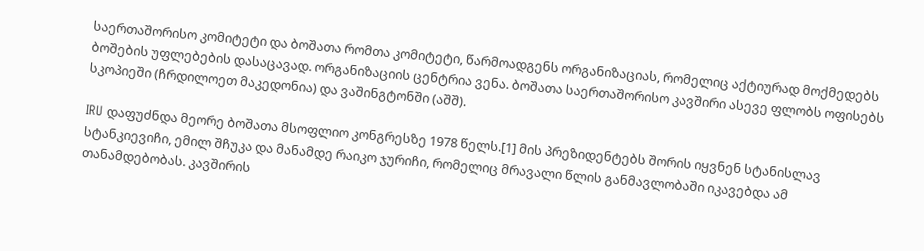საერთაშორისო კომიტეტი და ბოშათა რომთა კომიტეტი, წარმოადგენს ორგანიზაციას, რომელიც აქტიურად მოქმედებს ბოშების უფლებების დასაცავად. ორგანიზაციის ცენტრია ვენა. ბოშათა საერთაშორისო კავშირი ასევე ფლობს ოფისებს სკოპიეში (ჩრდილოეთ მაკედონია) და ვაშინგტონში (აშშ).

IRU დაფუძნდა მეორე ბოშათა მსოფლიო კონგრესზე 1978 წელს.[1] მის პრეზიდენტებს შორის იყვნენ სტანისლავ სტანკიევიჩი, ემილ შჩუკა და მანამდე რაიკო ჯურიჩი, რომელიც მრავალი წლის განმავლობაში იკავებდა ამ თანამდებობას. კავშირის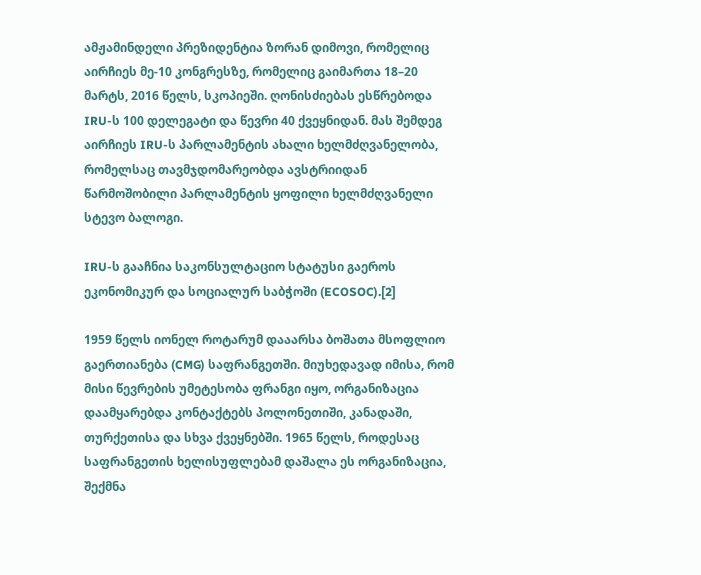ამჟამინდელი პრეზიდენტია ზორან დიმოვი, რომელიც აირჩიეს მე-10 კონგრესზე, რომელიც გაიმართა 18–20 მარტს, 2016 წელს, სკოპიეში. ღონისძიებას ესწრებოდა IRU-ს 100 დელეგატი და წევრი 40 ქვეყნიდან. მას შემდეგ აირჩიეს IRU-ს პარლამენტის ახალი ხელმძღვანელობა, რომელსაც თავმჯდომარეობდა ავსტრიიდან წარმოშობილი პარლამენტის ყოფილი ხელმძღვანელი სტევო ბალოგი.

IRU-ს გააჩნია საკონსულტაციო სტატუსი გაეროს ეკონომიკურ და სოციალურ საბჭოში (ECOSOC).[2]

1959 წელს იონელ როტარუმ დააარსა ბოშათა მსოფლიო გაერთიანება (CMG) საფრანგეთში. მიუხედავად იმისა, რომ მისი წევრების უმეტესობა ფრანგი იყო, ორგანიზაცია დაამყარებდა კონტაქტებს პოლონეთიში, კანადაში, თურქეთისა და სხვა ქვეყნებში. 1965 წელს, როდესაც საფრანგეთის ხელისუფლებამ დაშალა ეს ორგანიზაცია, შექმნა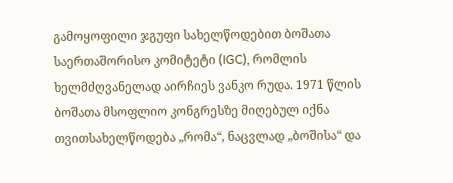გამოყოფილი ჯგუფი სახელწოდებით ბოშათა საერთაშორისო კომიტეტი (IGC), რომლის ხელმძღვანელად აირჩიეს ვანკო რუდა. 1971 წლის ბოშათა მსოფლიო კონგრესზე მიღებულ იქნა თვითსახელწოდება „რომა“, ნაცვლად „ბოშისა“ და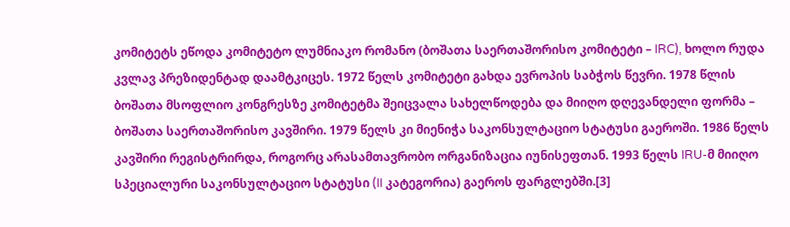კომიტეტს ეწოდა კომიტეტო ლუმნიაკო რომანო (ბოშათა საერთაშორისო კომიტეტი – IRC), ხოლო რუდა კვლავ პრეზიდენტად დაამტკიცეს. 1972 წელს კომიტეტი გახდა ევროპის საბჭოს წევრი. 1978 წლის ბოშათა მსოფლიო კონგრესზე კომიტეტმა შეიცვალა სახელწოდება და მიიღო დღევანდელი ფორმა – ბოშათა საერთაშორისო კავშირი. 1979 წელს კი მიენიჭა საკონსულტაციო სტატუსი გაეროში. 1986 წელს კავშირი რეგისტრირდა, როგორც არასამთავრობო ორგანიზაცია იუნისეფთან. 1993 წელს IRU-მ მიიღო სპეციალური საკონსულტაციო სტატუსი (II კატეგორია) გაეროს ფარგლებში.[3]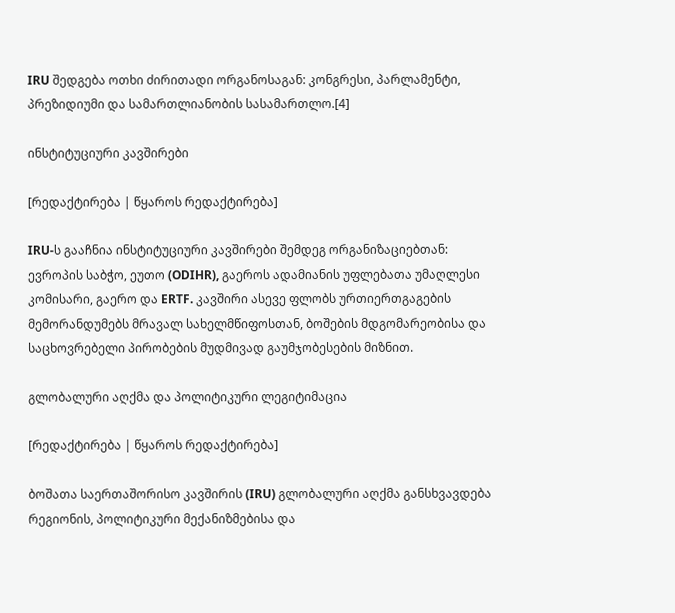IRU შედგება ოთხი ძირითადი ორგანოსაგან: კონგრესი, პარლამენტი, პრეზიდიუმი და სამართლიანობის სასამართლო.[4]

ინსტიტუციური კავშირები

[რედაქტირება | წყაროს რედაქტირება]

IRU-ს გააჩნია ინსტიტუციური კავშირები შემდეგ ორგანიზაციებთან: ევროპის საბჭო, ეუთო (ODIHR), გაეროს ადამიანის უფლებათა უმაღლესი კომისარი, გაერო და ERTF. კავშირი ასევე ფლობს ურთიერთგაგების მემორანდუმებს მრავალ სახელმწიფოსთან, ბოშების მდგომარეობისა და საცხოვრებელი პირობების მუდმივად გაუმჯობესების მიზნით.

გლობალური აღქმა და პოლიტიკური ლეგიტიმაცია

[რედაქტირება | წყაროს რედაქტირება]

ბოშათა საერთაშორისო კავშირის (IRU) გლობალური აღქმა განსხვავდება რეგიონის, პოლიტიკური მექანიზმებისა და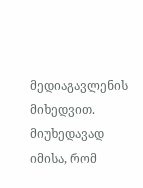მედიაგავლენის მიხედვით. მიუხედავად იმისა, რომ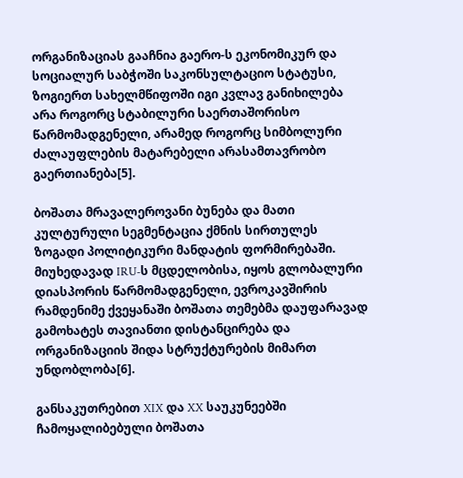ორგანიზაციას გააჩნია გაერო-ს ეკონომიკურ და სოციალურ საბჭოში საკონსულტაციო სტატუსი, ზოგიერთ სახელმწიფოში იგი კვლავ განიხილება არა როგორც სტაბილური საერთაშორისო წარმომადგენელი, არამედ როგორც სიმბოლური ძალაუფლების მატარებელი არასამთავრობო გაერთიანება[5].

ბოშათა მრავალეროვანი ბუნება და მათი კულტურული სეგმენტაცია ქმნის სირთულეს ზოგადი პოლიტიკური მანდატის ფორმირებაში. მიუხედავად IRU-ს მცდელობისა, იყოს გლობალური დიასპორის წარმომადგენელი, ევროკავშირის რამდენიმე ქვეყანაში ბოშათა თემებმა დაუფარავად გამოხატეს თავიანთი დისტანცირება და ორგანიზაციის შიდა სტრუქტურების მიმართ უნდობლობა[6].

განსაკუთრებით XIX და XX საუკუნეებში ჩამოყალიბებული ბოშათა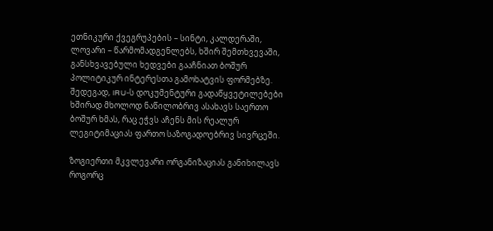ეთნიკური ქვეგრუპების – სინტი, კალდერაში, ლოვარი – წარმომადგენლებს, ხშირ შემთხვევაში, განსხვავებული ხედვები გააჩნიათ ბოშურ პოლიტიკურ ინტერესთა გამოხატვის ფორმებზე. შედეგად, IRU-ს დოკუმენტური გადაწყვეტილებები ხშირად მხოლოდ ნაწილობრივ ასახავს საერთო ბოშურ ხმას, რაც ეჭვს აჩენს მის რეალურ ლეგიტიმაციას ფართო საზოგადოებრივ სივრცეში.

ზოგიერთი მკვლევარი ორგანიზაციას განიხილავს როგორც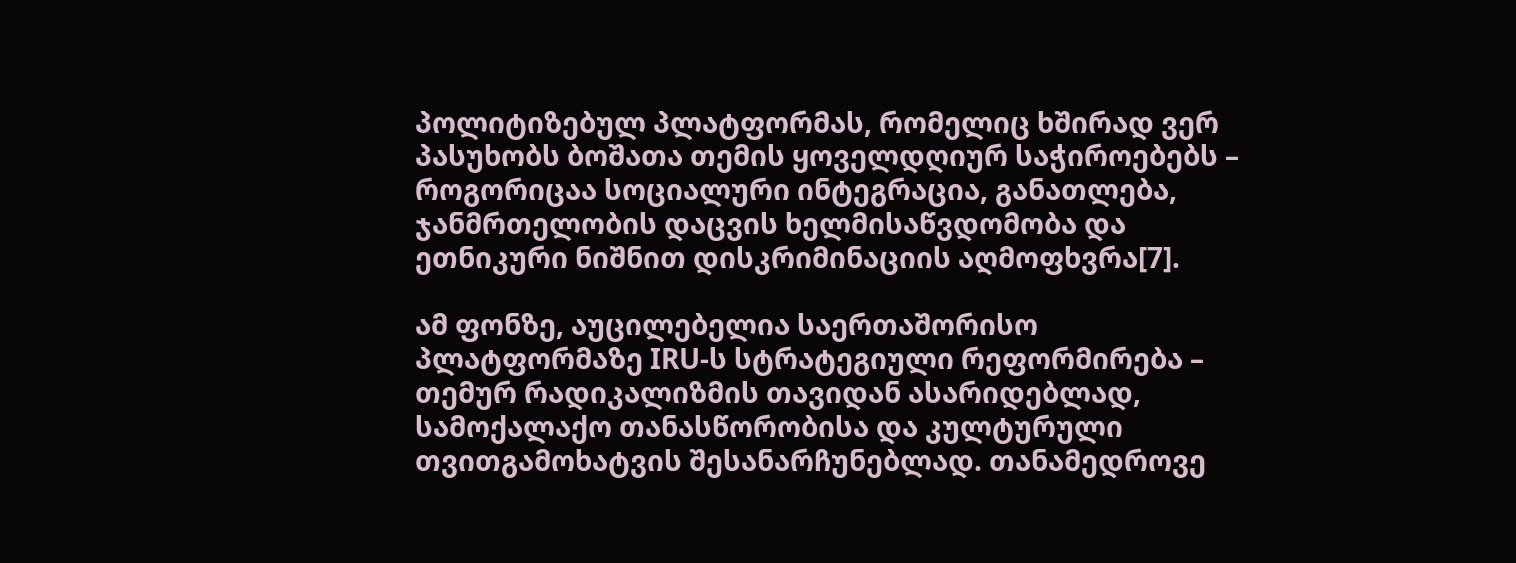პოლიტიზებულ პლატფორმას, რომელიც ხშირად ვერ პასუხობს ბოშათა თემის ყოველდღიურ საჭიროებებს – როგორიცაა სოციალური ინტეგრაცია, განათლება, ჯანმრთელობის დაცვის ხელმისაწვდომობა და ეთნიკური ნიშნით დისკრიმინაციის აღმოფხვრა[7].

ამ ფონზე, აუცილებელია საერთაშორისო პლატფორმაზე IRU-ს სტრატეგიული რეფორმირება – თემურ რადიკალიზმის თავიდან ასარიდებლად, სამოქალაქო თანასწორობისა და კულტურული თვითგამოხატვის შესანარჩუნებლად. თანამედროვე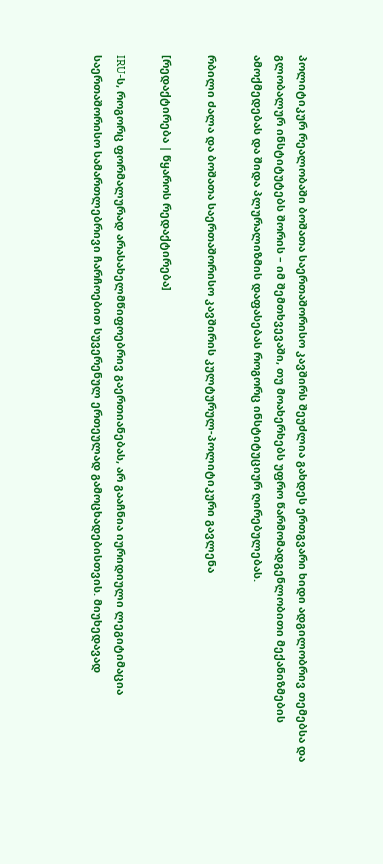პოლიტიკურ რეალობაში ბოშათა საერთაშორისო კავშირს შეუძლია გახდეს ერთგვარი ხიდი ადგილობრივ თემებსა და გლობალურ ინსტიტუტებს შორის – იმ შემთხვევაში, თუ მოახერხებს უფრო წარმომადგენლობითი მექანიზმების ამოქმედებას და შიდა პლურალიზმის დაფასებას როგორც ინსტიტუციურ ღირებულებას.

რბილი ძალა და ბოშათა საერთაშორისო კავშირის კულტურულ-პოლიტიკური გავლენა

[რედაქტირება | წყაროს რედაქტირება]

IRU-ს, როგორც ფორმალურად არასახელმწიფოებრივ გაერთიანებას, არ გააჩნია იურიდიული ლეგიტიმაცია საერთაშორისო სამართლებრივი ჩარჩოებით სუვერენულ ერთეულად გამოცხადებისთვის. მიუხედავად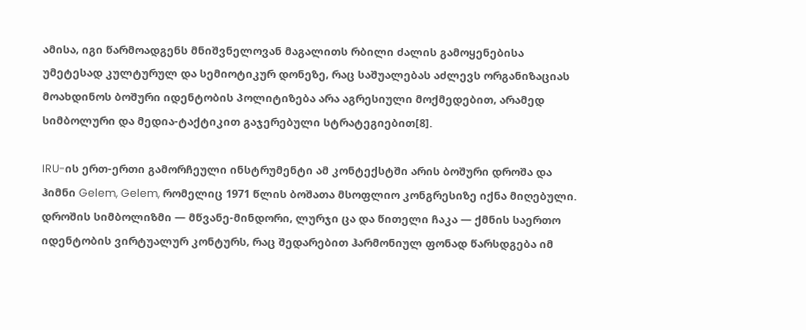ამისა, იგი წარმოადგენს მნიშვნელოვან მაგალითს რბილი ძალის გამოყენებისა უმეტესად კულტურულ და სემიოტიკურ დონეზე, რაც საშუალებას აძლევს ორგანიზაციას მოახდინოს ბოშური იდენტობის პოლიტიზება არა აგრესიული მოქმედებით, არამედ სიმბოლური და მედია-ტაქტიკით გაჯერებული სტრატეგიებით[8].

IRU-ის ერთ-ერთი გამორჩეული ინსტრუმენტი ამ კონტექსტში არის ბოშური დროშა და ჰიმნი Gelem, Gelem, რომელიც 1971 წლის ბოშათა მსოფლიო კონგრესიზე იქნა მიღებული. დროშის სიმბოლიზმი — მწვანე-მინდორი, ლურჯი ცა და წითელი ჩაკა — ქმნის საერთო იდენტობის ვირტუალურ კონტურს, რაც შედარებით ჰარმონიულ ფონად წარსდგება იმ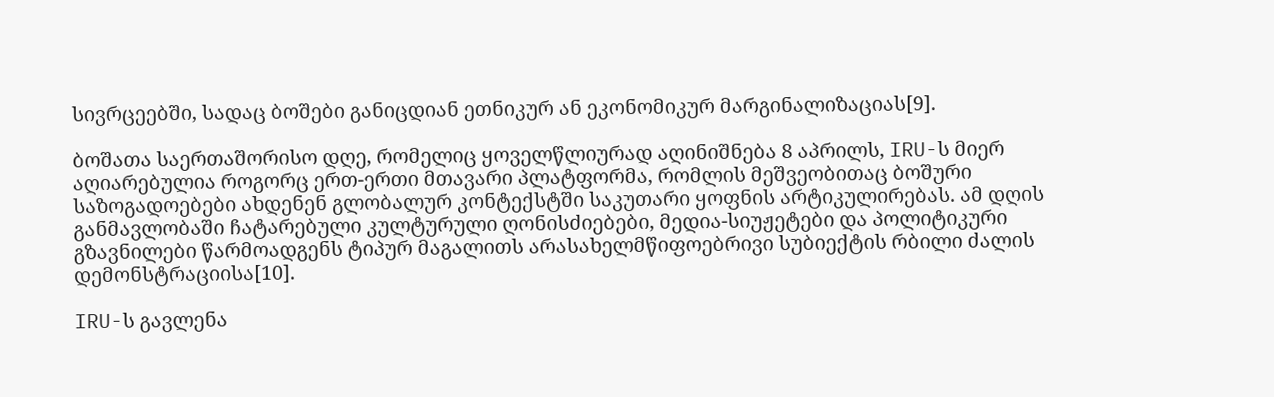სივრცეებში, სადაც ბოშები განიცდიან ეთნიკურ ან ეკონომიკურ მარგინალიზაციას[9].

ბოშათა საერთაშორისო დღე, რომელიც ყოველწლიურად აღინიშნება 8 აპრილს, IRU-ს მიერ აღიარებულია როგორც ერთ-ერთი მთავარი პლატფორმა, რომლის მეშვეობითაც ბოშური საზოგადოებები ახდენენ გლობალურ კონტექსტში საკუთარი ყოფნის არტიკულირებას. ამ დღის განმავლობაში ჩატარებული კულტურული ღონისძიებები, მედია-სიუჟეტები და პოლიტიკური გზავნილები წარმოადგენს ტიპურ მაგალითს არასახელმწიფოებრივი სუბიექტის რბილი ძალის დემონსტრაციისა[10].

IRU-ს გავლენა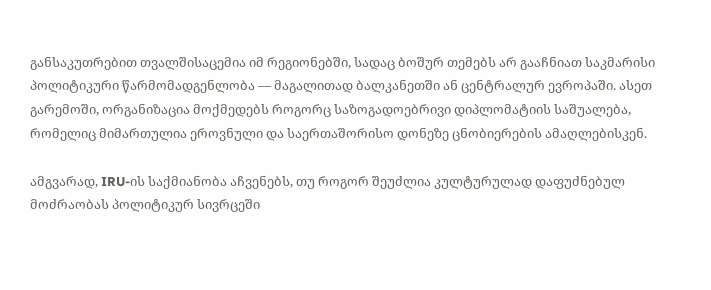განსაკუთრებით თვალშისაცემია იმ რეგიონებში, სადაც ბოშურ თემებს არ გააჩნიათ საკმარისი პოლიტიკური წარმომადგენლობა — მაგალითად ბალკანეთში ან ცენტრალურ ევროპაში. ასეთ გარემოში, ორგანიზაცია მოქმედებს როგორც საზოგადოებრივი დიპლომატიის საშუალება, რომელიც მიმართულია ეროვნული და საერთაშორისო დონეზე ცნობიერების ამაღლებისკენ.

ამგვარად, IRU-ის საქმიანობა აჩვენებს, თუ როგორ შეუძლია კულტურულად დაფუძნებულ მოძრაობას პოლიტიკურ სივრცეში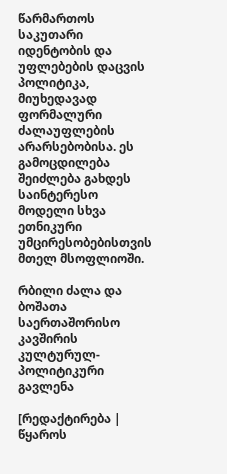წარმართოს საკუთარი იდენტობის და უფლებების დაცვის პოლიტიკა, მიუხედავად ფორმალური ძალაუფლების არარსებობისა. ეს გამოცდილება შეიძლება გახდეს საინტერესო მოდელი სხვა ეთნიკური უმცირესობებისთვის მთელ მსოფლიოში.

რბილი ძალა და ბოშათა საერთაშორისო კავშირის კულტურულ-პოლიტიკური გავლენა

[რედაქტირება | წყაროს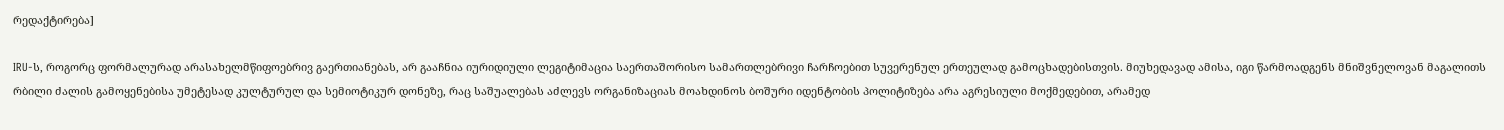რედაქტირება]

IRU-ს, როგორც ფორმალურად არასახელმწიფოებრივ გაერთიანებას, არ გააჩნია იურიდიული ლეგიტიმაცია საერთაშორისო სამართლებრივი ჩარჩოებით სუვერენულ ერთეულად გამოცხადებისთვის. მიუხედავად ამისა, იგი წარმოადგენს მნიშვნელოვან მაგალითს რბილი ძალის გამოყენებისა უმეტესად კულტურულ და სემიოტიკურ დონეზე, რაც საშუალებას აძლევს ორგანიზაციას მოახდინოს ბოშური იდენტობის პოლიტიზება არა აგრესიული მოქმედებით, არამედ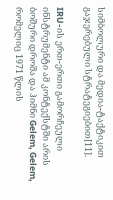სიმბოლური და მედია-ტაქტიკით გაჯერებული სტრატეგიებით[11].

IRU-ის ერთ-ერთი გამორჩეული ინსტრუმენტი ამ კონტექსტში არის ბოშური დროშა და ჰიმნი Gelem, Gelem, რომელიც 1971 წლის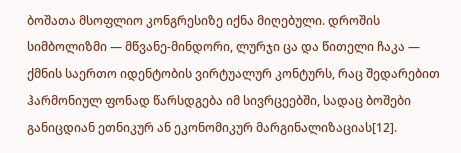ბოშათა მსოფლიო კონგრესიზე იქნა მიღებული. დროშის სიმბოლიზმი — მწვანე-მინდორი, ლურჯი ცა და წითელი ჩაკა — ქმნის საერთო იდენტობის ვირტუალურ კონტურს, რაც შედარებით ჰარმონიულ ფონად წარსდგება იმ სივრცეებში, სადაც ბოშები განიცდიან ეთნიკურ ან ეკონომიკურ მარგინალიზაციას[12].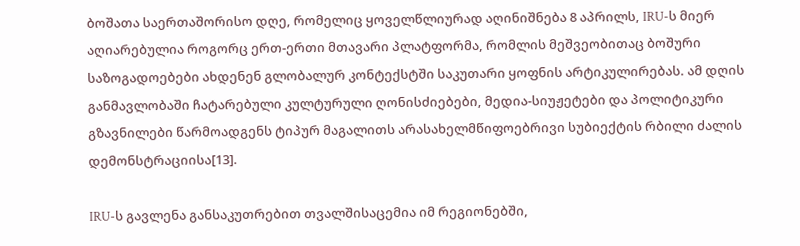ბოშათა საერთაშორისო დღე, რომელიც ყოველწლიურად აღინიშნება 8 აპრილს, IRU-ს მიერ აღიარებულია როგორც ერთ-ერთი მთავარი პლატფორმა, რომლის მეშვეობითაც ბოშური საზოგადოებები ახდენენ გლობალურ კონტექსტში საკუთარი ყოფნის არტიკულირებას. ამ დღის განმავლობაში ჩატარებული კულტურული ღონისძიებები, მედია-სიუჟეტები და პოლიტიკური გზავნილები წარმოადგენს ტიპურ მაგალითს არასახელმწიფოებრივი სუბიექტის რბილი ძალის დემონსტრაციისა[13].

IRU-ს გავლენა განსაკუთრებით თვალშისაცემია იმ რეგიონებში,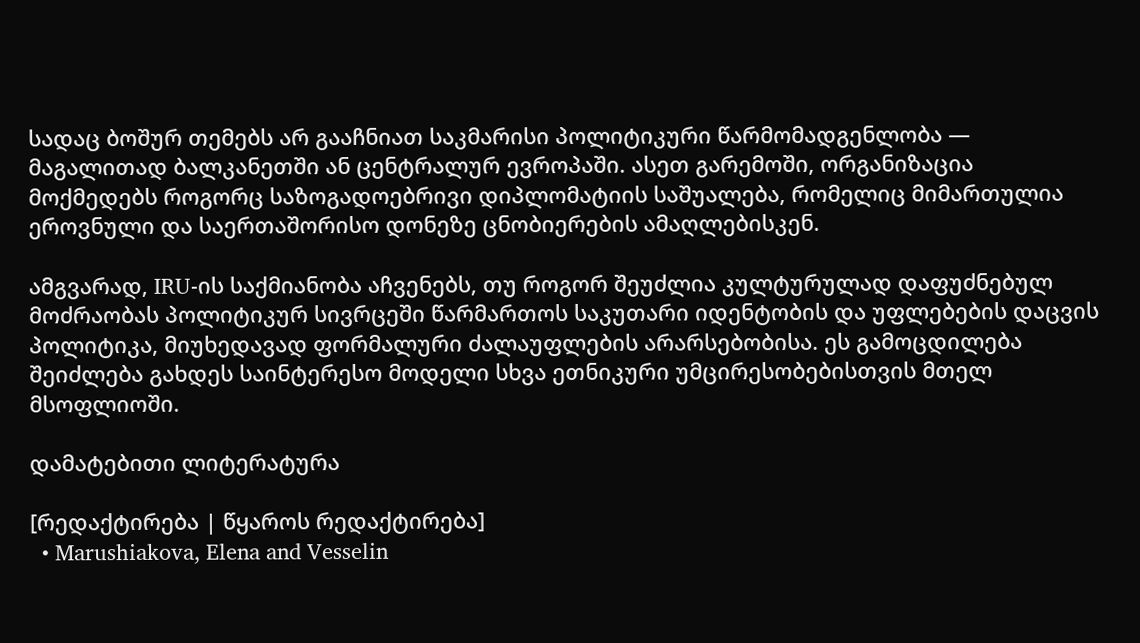სადაც ბოშურ თემებს არ გააჩნიათ საკმარისი პოლიტიკური წარმომადგენლობა — მაგალითად ბალკანეთში ან ცენტრალურ ევროპაში. ასეთ გარემოში, ორგანიზაცია მოქმედებს როგორც საზოგადოებრივი დიპლომატიის საშუალება, რომელიც მიმართულია ეროვნული და საერთაშორისო დონეზე ცნობიერების ამაღლებისკენ.

ამგვარად, IRU-ის საქმიანობა აჩვენებს, თუ როგორ შეუძლია კულტურულად დაფუძნებულ მოძრაობას პოლიტიკურ სივრცეში წარმართოს საკუთარი იდენტობის და უფლებების დაცვის პოლიტიკა, მიუხედავად ფორმალური ძალაუფლების არარსებობისა. ეს გამოცდილება შეიძლება გახდეს საინტერესო მოდელი სხვა ეთნიკური უმცირესობებისთვის მთელ მსოფლიოში.

დამატებითი ლიტერატურა

[რედაქტირება | წყაროს რედაქტირება]
  • Marushiakova, Elena and Vesselin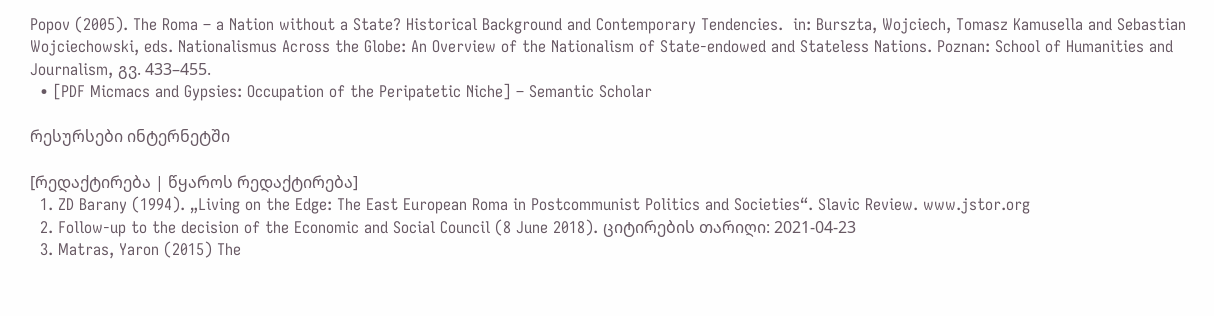Popov (2005). The Roma – a Nation without a State? Historical Background and Contemporary Tendencies.  in: Burszta, Wojciech, Tomasz Kamusella and Sebastian Wojciechowski, eds. Nationalismus Across the Globe: An Overview of the Nationalism of State-endowed and Stateless Nations. Poznan: School of Humanities and Journalism, გვ. 433–455.
  • [PDF Micmacs and Gypsies: Occupation of the Peripatetic Niche] – Semantic Scholar

რესურსები ინტერნეტში

[რედაქტირება | წყაროს რედაქტირება]
  1. ZD Barany (1994). „Living on the Edge: The East European Roma in Postcommunist Politics and Societies“. Slavic Review. www.jstor.org
  2. Follow-up to the decision of the Economic and Social Council (8 June 2018). ციტირების თარიღი: 2021-04-23
  3. Matras, Yaron (2015) The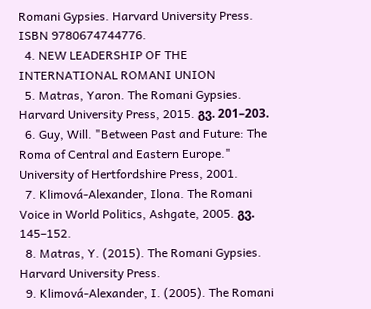Romani Gypsies. Harvard University Press. ISBN 9780674744776.
  4. NEW LEADERSHIP OF THE INTERNATIONAL ROMANI UNION
  5. Matras, Yaron. The Romani Gypsies. Harvard University Press, 2015. გვ. 201–203.
  6. Guy, Will. "Between Past and Future: The Roma of Central and Eastern Europe." University of Hertfordshire Press, 2001.
  7. Klimová-Alexander, Ilona. The Romani Voice in World Politics, Ashgate, 2005. გვ. 145–152.
  8. Matras, Y. (2015). The Romani Gypsies. Harvard University Press.
  9. Klimová-Alexander, I. (2005). The Romani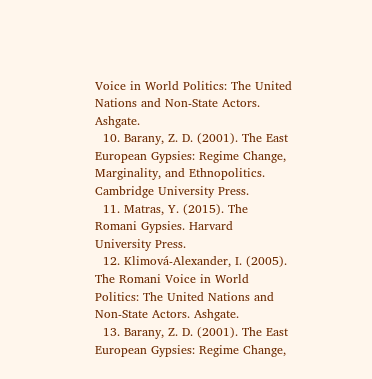Voice in World Politics: The United Nations and Non-State Actors. Ashgate.
  10. Barany, Z. D. (2001). The East European Gypsies: Regime Change, Marginality, and Ethnopolitics. Cambridge University Press.
  11. Matras, Y. (2015). The Romani Gypsies. Harvard University Press.
  12. Klimová-Alexander, I. (2005). The Romani Voice in World Politics: The United Nations and Non-State Actors. Ashgate.
  13. Barany, Z. D. (2001). The East European Gypsies: Regime Change,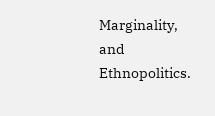Marginality, and Ethnopolitics.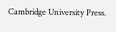Cambridge University Press.